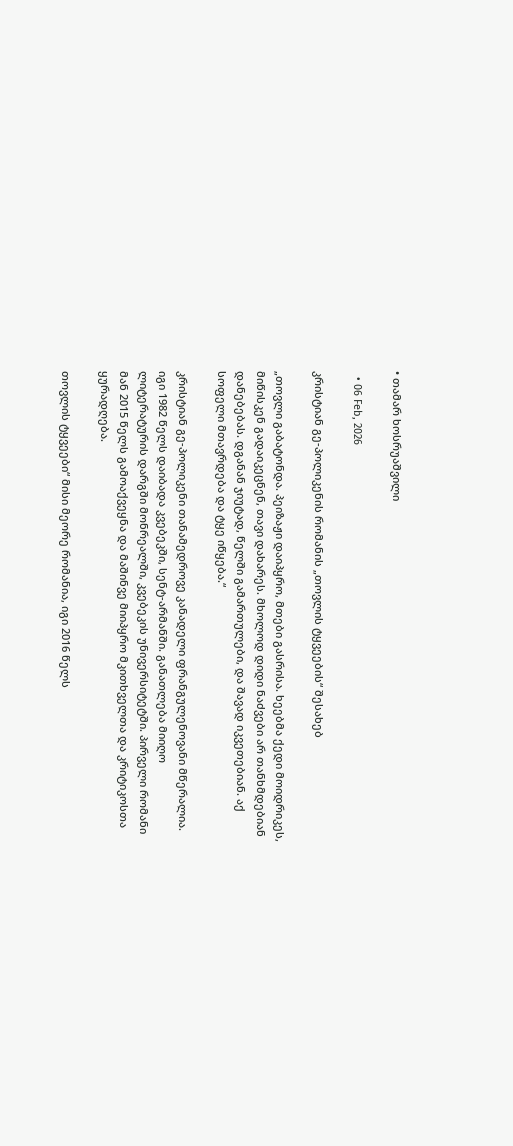• თამარ ხოსრუაშვილი

  • 06 Feb, 2026

კრისტიან გე-პოლიკენის რომანის „თოვლის ტყვეების“ შესახებ

„თოვლი გაბატონდა. პეიზაჟი დაიპყრო, მთები გასრისა. ხეებმა ქედი მოიდრიკეს, მიწისკენ გადაიკეცნენ, თავი დახარეს. მხოლოდ დიდი ნაძვები არ თანხმდებიან დანებებას. დგანან ჯიუტად, წელში გამართულები, და შავად იკვეთებიან. აქ სოფელი მთავრდება და ტყე იწყება.“

კრისტიან გე-პოლიკენი თანამედროვე კანადელი ფრანგულენოვანი მწერალია. იგი 1982 წელს დაიბადა კვებეკში, სენტ-არმანში. განათლება მიიღო ლიტერატურის დარგში მონრეალში, კვებეკის უნივერსიტეტში. პირველი რომანი მან 2015 წელს გამოაქვეყნა და მაშინვე მიიპყრო მკითხველთა და კრიტიკოსთა ყურადღება.

თოვლის ტყვეები“ მისი მეორე რომანია, იგი 2016 წელს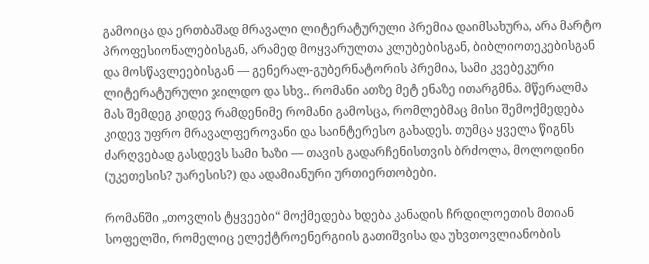გამოიცა და ერთბაშად მრავალი ლიტერატურული პრემია დაიმსახურა, არა მარტო პროფესიონალებისგან, არამედ მოყვარულთა კლუბებისგან, ბიბლიოთეკებისგან და მოსწავლეებისგან — გენერალ-გუბერნატორის პრემია, სამი კვებეკური ლიტერატურული ჯილდო და სხვ.. რომანი ათზე მეტ ენაზე ითარგმნა. მწერალმა მას შემდეგ კიდევ რამდენიმე რომანი გამოსცა, რომლებმაც მისი შემოქმედება კიდევ უფრო მრავალფეროვანი და საინტერესო გახადეს. თუმცა ყველა წიგნს ძარღვებად გასდევს სამი ხაზი — თავის გადარჩენისთვის ბრძოლა, მოლოდინი (უკეთესის? უარესის?) და ადამიანური ურთიერთობები.

რომანში „თოვლის ტყვეები“ მოქმედება ხდება კანადის ჩრდილოეთის მთიან სოფელში, რომელიც ელექტროენერგიის გათიშვისა და უხვთოვლიანობის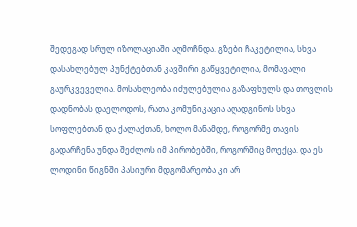შედეგად სრულ იზოლაციაში აღმოჩნდა. გზები ჩაკეტილია, სხვა დასახლებულ პუნქტებთან კავშირი გაწყვეტილია, მომავალი გაურკვეველია. მოსახლეობა იძულებულია გაზაფხულს და თოვლის დადნობას დაელოდოს, რათა კომუნიკაცია აღადგინოს სხვა სოფლებთან და ქალაქთან, ხოლო მანამდე, როგორმე თავის გადარჩენა უნდა შეძლოს იმ პირობებში, როგორშიც მოექცა. და ეს ლოდინი წიგნში პასიური მდგომარეობა კი არ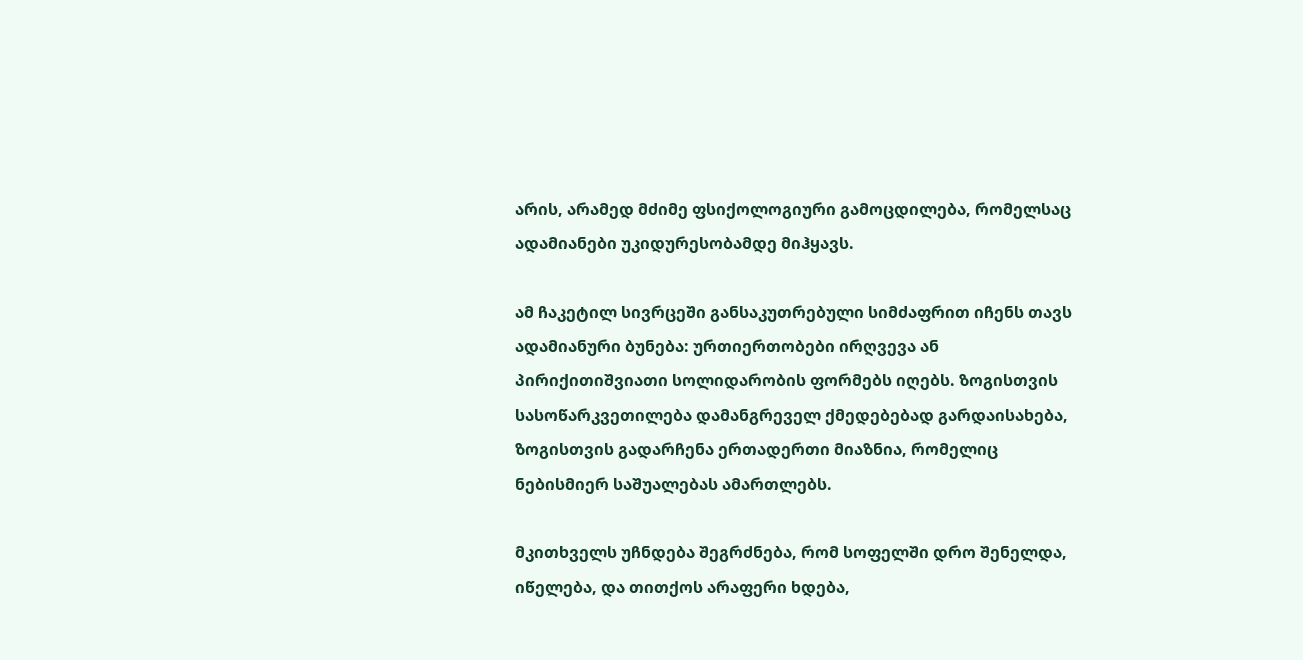არის, არამედ მძიმე ფსიქოლოგიური გამოცდილება, რომელსაც ადამიანები უკიდურესობამდე მიჰყავს.

ამ ჩაკეტილ სივრცეში განსაკუთრებული სიმძაფრით იჩენს თავს ადამიანური ბუნება: ურთიერთობები ირღვევა ან პირიქითიშვიათი სოლიდარობის ფორმებს იღებს. ზოგისთვის სასოწარკვეთილება დამანგრეველ ქმედებებად გარდაისახება, ზოგისთვის გადარჩენა ერთადერთი მიაზნია, რომელიც ნებისმიერ საშუალებას ამართლებს.

მკითხველს უჩნდება შეგრძნება, რომ სოფელში დრო შენელდა, იწელება, და თითქოს არაფერი ხდება,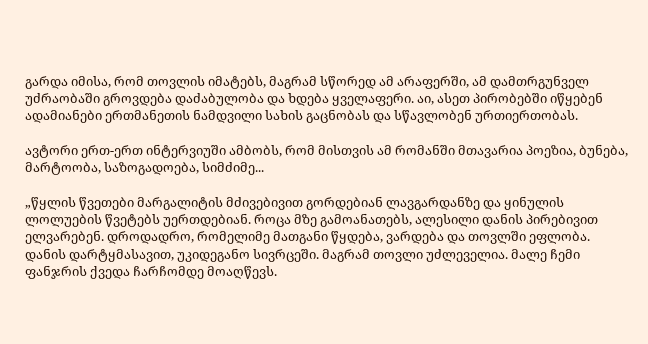გარდა იმისა, რომ თოვლის იმატებს, მაგრამ სწორედ ამ არაფერში, ამ დამთრგუნველ უძრაობაში გროვდება დაძაბულობა და ხდება ყველაფერი. აი, ასეთ პირობებში იწყებენ ადამიანები ერთმანეთის ნამდვილი სახის გაცნობას და სწავლობენ ურთიერთობას.

ავტორი ერთ-ერთ ინტერვიუში ამბობს, რომ მისთვის ამ რომანში მთავარია პოეზია, ბუნება, მარტოობა, საზოგადოება, სიმძიმე...

„წყლის წვეთები მარგალიტის მძივებივით გორდებიან ლავგარდანზე და ყინულის ლოლუების წვეტებს უერთდებიან. როცა მზე გამოანათებს, ალესილი დანის პირებივით ელვარებენ. დროდადრო, რომელიმე მათგანი წყდება, ვარდება და თოვლში ეფლობა. დანის დარტყმასავით, უკიდეგანო სივრცეში. მაგრამ თოვლი უძლეველია. მალე ჩემი ფანჯრის ქვედა ჩარჩომდე მოაღწევს.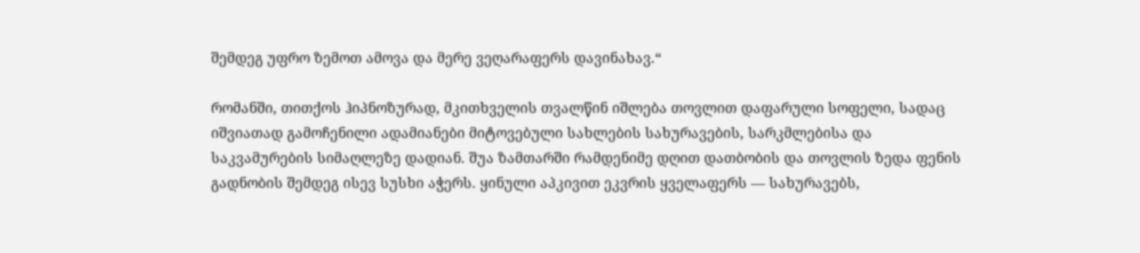შემდეგ უფრო ზემოთ ამოვა და მერე ვეღარაფერს დავინახავ.“

რომანში, თითქოს ჰიპნოზურად, მკითხველის თვალწინ იშლება თოვლით დაფარული სოფელი, სადაც იშვიათად გამოჩენილი ადამიანები მიტოვებული სახლების სახურავების, სარკმლებისა და საკვამურების სიმაღლეზე დადიან. შუა ზამთარში რამდენიმე დღით დათბობის და თოვლის ზედა ფენის გადნობის შემდეგ ისევ სუსხი აჭერს. ყინული აპკივით ეკვრის ყველაფერს — სახურავებს,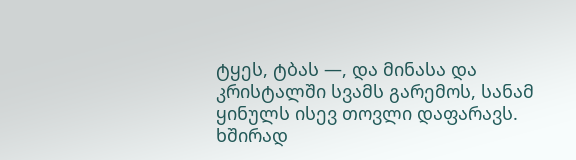ტყეს, ტბას —, და მინასა და კრისტალში სვამს გარემოს, სანამ ყინულს ისევ თოვლი დაფარავს. ხშირად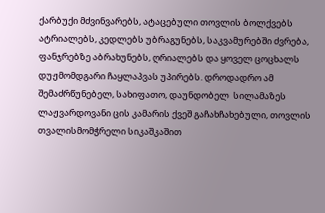ქარბუქი მძვინვარებს, ატაცებული თოვლის ბოლქვებს ატრიალებს, კედლებს უბრაგუნებს, საკვამურებში ძვრება, ფანჯრებზე აბრახუნებს, ღრიალებს და ყოველ ცოცხალს დუჟმომდგარი ჩაყლაპვას უპირებს. დროდადრო ამ შემაძრწუნებელ, სახიფათო, დაუნდობელ  სილამაზეს ლაჟვარდოვანი ცის კამარის ქვეშ გაჩახჩახებული, თოვლის თვალისმომჭრელი სიკაშკაშით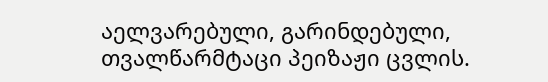აელვარებული, გარინდებული, თვალწარმტაცი პეიზაჟი ცვლის.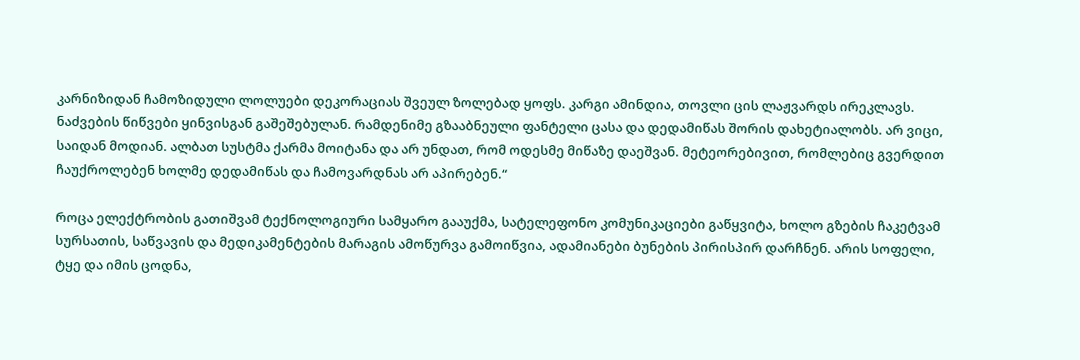კარნიზიდან ჩამოზიდული ლოლუები დეკორაციას შვეულ ზოლებად ყოფს. კარგი ამინდია, თოვლი ცის ლაჟვარდს ირეკლავს. ნაძვების წიწვები ყინვისგან გაშეშებულან. რამდენიმე გზააბნეული ფანტელი ცასა და დედამიწას შორის დახეტიალობს. არ ვიცი, საიდან მოდიან. ალბათ სუსტმა ქარმა მოიტანა და არ უნდათ, რომ ოდესმე მიწაზე დაეშვან. მეტეორებივით, რომლებიც გვერდით ჩაუქროლებენ ხოლმე დედამიწას და ჩამოვარდნას არ აპირებენ.“

როცა ელექტრობის გათიშვამ ტექნოლოგიური სამყარო გააუქმა, სატელეფონო კომუნიკაციები გაწყვიტა, ხოლო გზების ჩაკეტვამ სურსათის, საწვავის და მედიკამენტების მარაგის ამოწურვა გამოიწვია, ადამიანები ბუნების პირისპირ დარჩნენ. არის სოფელი, ტყე და იმის ცოდნა,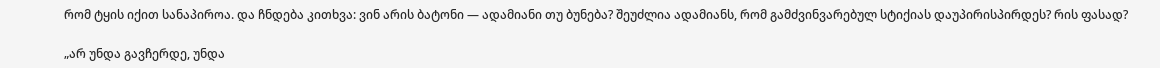რომ ტყის იქით სანაპიროა. და ჩნდება კითხვა: ვინ არის ბატონი — ადამიანი თუ ბუნება? შეუძლია ადამიანს, რომ გამძვინვარებულ სტიქიას დაუპირისპირდეს? რის ფასად?

„არ უნდა გავჩერდე, უნდა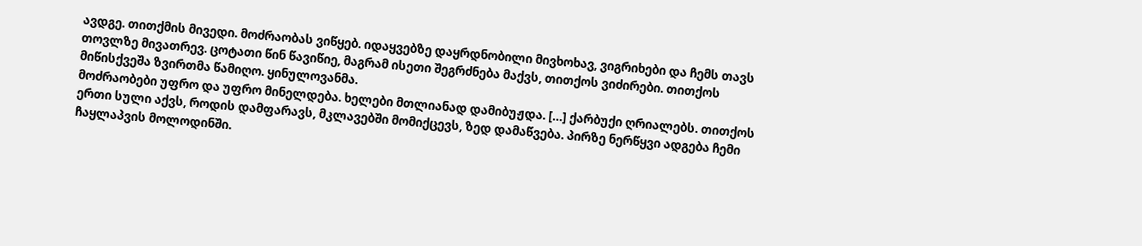ავდგე. თითქმის მივედი. მოძრაობას ვიწყებ. იდაყვებზე დაყრდნობილი მივხოხავ, ვიგრიხები და ჩემს თავს თოვლზე მივათრევ. ცოტათი წინ წავიწიე, მაგრამ ისეთი შეგრძნება მაქვს, თითქოს ვიძირები. თითქოს მიწისქვეშა ზვირთმა წამიღო. ყინულოვანმა.
მოძრაობები უფრო და უფრო მინელდება. ხელები მთლიანად დამიბუჟდა. […] ქარბუქი ღრიალებს. თითქოს ერთი სული აქვს, როდის დამფარავს, მკლავებში მომიქცევს, ზედ დამაწვება. პირზე ნერწყვი ადგება ჩემი ჩაყლაპვის მოლოდინში.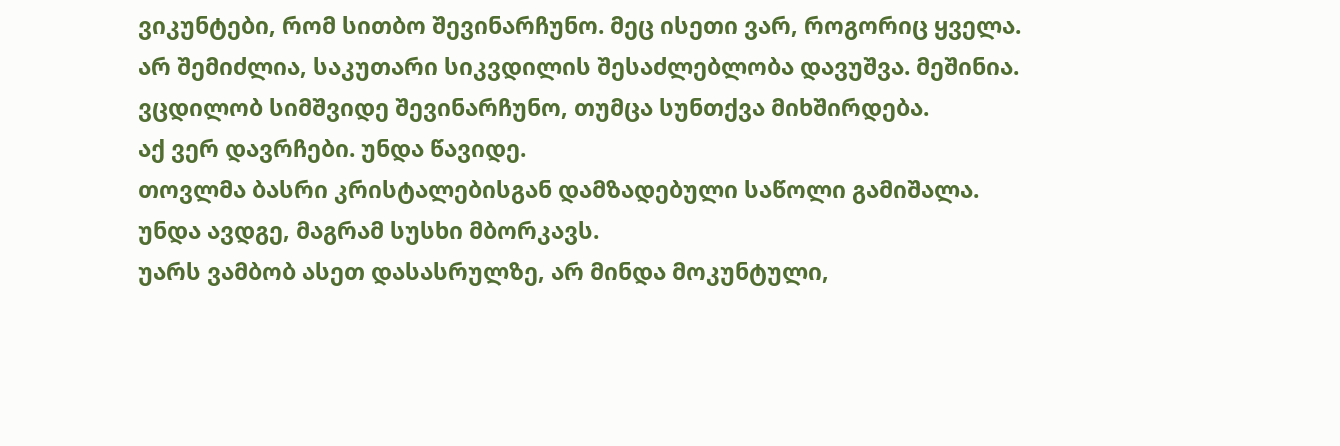ვიკუნტები, რომ სითბო შევინარჩუნო. მეც ისეთი ვარ, როგორიც ყველა. არ შემიძლია, საკუთარი სიკვდილის შესაძლებლობა დავუშვა. მეშინია.
ვცდილობ სიმშვიდე შევინარჩუნო, თუმცა სუნთქვა მიხშირდება.
აქ ვერ დავრჩები. უნდა წავიდე.
თოვლმა ბასრი კრისტალებისგან დამზადებული საწოლი გამიშალა.
უნდა ავდგე, მაგრამ სუსხი მბორკავს.
უარს ვამბობ ასეთ დასასრულზე, არ მინდა მოკუნტული,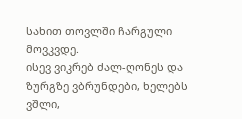სახით თოვლში ჩარგული მოვკვდე.
ისევ ვიკრებ ძალ-ღონეს და ზურგზე ვბრუნდები, ხელებს ვშლი,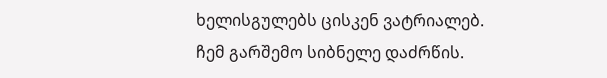ხელისგულებს ცისკენ ვატრიალებ.
ჩემ გარშემო სიბნელე დაძრწის.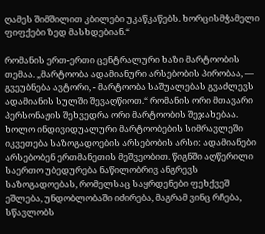ღამეს შიმშილით კბილები უკაწკაწებს. ხორცისმჭამელი ფიფქები ზედ მასხდებიან.“

რომანის ერთ-ერთი ცენტრალური ხაზი მარტოობის თემაა. „მარტოობა ადამიანური არსებობის პირობაა, — გვეუბნება ავტორი, - მარტოობა საშუალებას გვაძლევს ადამიანის სულში შევაღწიოთ.“ რომანის ორი მთავარი პერსონაჟის შეხვედრა ორი მარტოობის შეჯახებაა. ხოლო ინდივიდუალური მარტოობების სიმრავლეში იკვეთება საზოგადოების არსებობის არსი: ადამიანები არსებობენ ერთმანეთის მეშვეობით. წიგნში აღწერილი საერთო უბედურება ნაწილობრივ ანგრევს საზოგადოებას, რომელსაც საყრდენები ფეხქვეშ ეშლება, უნდობლობაში იძირება, მაგრამ ვინც რჩება, სწავლობს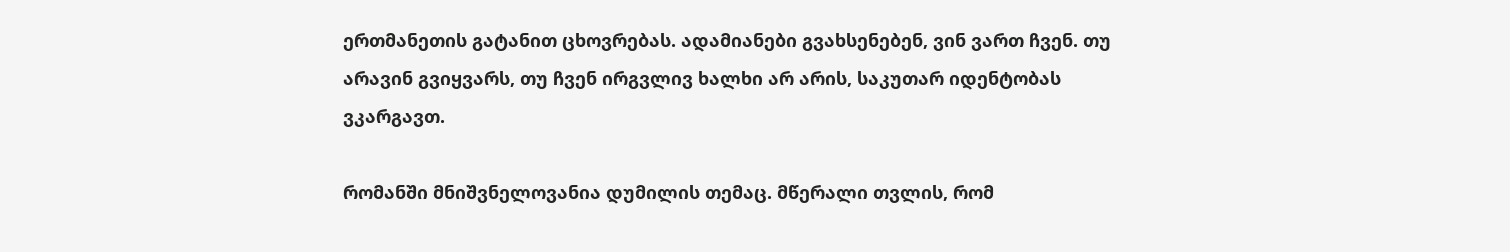ერთმანეთის გატანით ცხოვრებას. ადამიანები გვახსენებენ, ვინ ვართ ჩვენ. თუ არავინ გვიყვარს, თუ ჩვენ ირგვლივ ხალხი არ არის, საკუთარ იდენტობას ვკარგავთ.

რომანში მნიშვნელოვანია დუმილის თემაც. მწერალი თვლის, რომ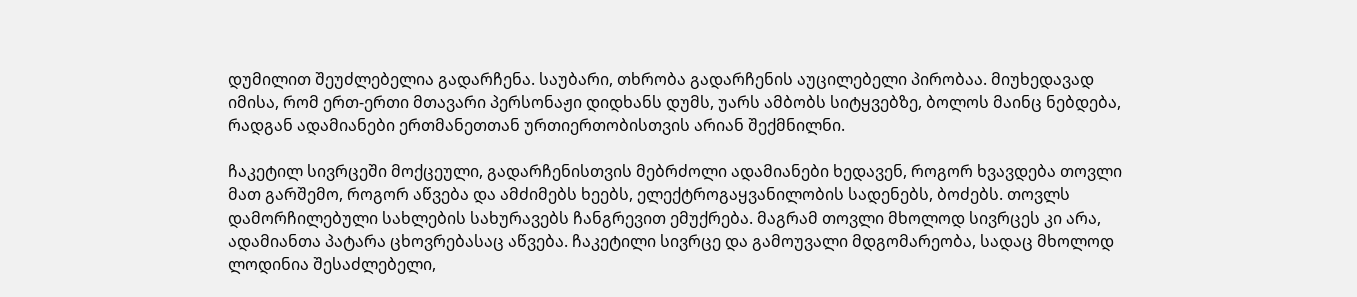დუმილით შეუძლებელია გადარჩენა. საუბარი, თხრობა გადარჩენის აუცილებელი პირობაა. მიუხედავად იმისა, რომ ერთ-ერთი მთავარი პერსონაჟი დიდხანს დუმს, უარს ამბობს სიტყვებზე, ბოლოს მაინც ნებდება, რადგან ადამიანები ერთმანეთთან ურთიერთობისთვის არიან შექმნილნი.

ჩაკეტილ სივრცეში მოქცეული, გადარჩენისთვის მებრძოლი ადამიანები ხედავენ, როგორ ხვავდება თოვლი მათ გარშემო, როგორ აწვება და ამძიმებს ხეებს, ელექტროგაყვანილობის სადენებს, ბოძებს. თოვლს დამორჩილებული სახლების სახურავებს ჩანგრევით ემუქრება. მაგრამ თოვლი მხოლოდ სივრცეს კი არა, ადამიანთა პატარა ცხოვრებასაც აწვება. ჩაკეტილი სივრცე და გამოუვალი მდგომარეობა, სადაც მხოლოდ ლოდინია შესაძლებელი,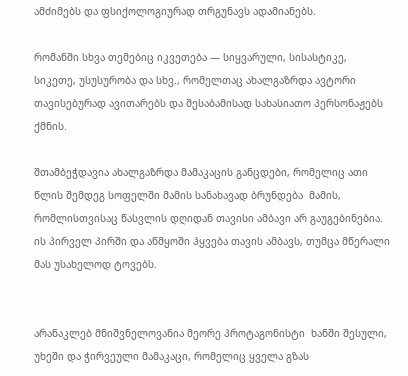ამძიმებს და ფსიქოლოგიურად თრგუნავს ადამიანებს.

რომანში სხვა თემებიც იკვეთება — სიყვარული, სისასტიკე, სიკეთე, უსუსურობა და სხვ., რომელთაც ახალგაზრდა ავტორი თავისებურად ავითარებს და შესაბამისად სახასიათო პერსონაჟებს ქმნის.

შთამბეჭდავია ახალგაზრდა მამაკაცის განცდები, რომელიც ათი წლის შემდეგ სოფელში მამის სანახავად ბრუნდება  მამის, რომლისთვისაც წასვლის დღიდან თავისი ამბავი არ გაუგებინებია. ის პირველ პირში და აწმყოში ჰყვება თავის ამბავს, თუმცა მწერალი მას უსახელოდ ტოვებს.


არანაკლებ მნიშვნელოვანია მეორე პროტაგონისტი  ხანში შესული, უხეში და ჭირვეული მამაკაცი, რომელიც ყველა გზას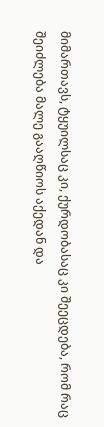მიმართავს, ტყუილსაც კი, ქურდობასაც კი შეეცდება, რომ რაც შეიძლება მალე გააღწიოს აქედან და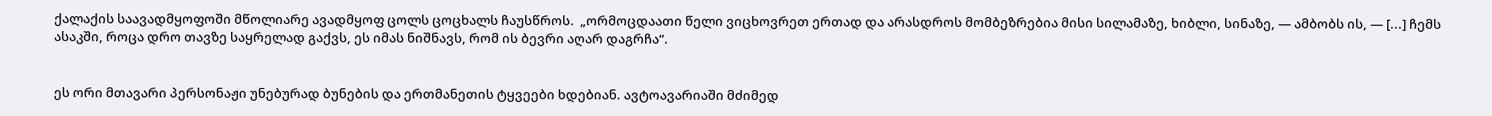ქალაქის საავადმყოფოში მწოლიარე ავადმყოფ ცოლს ცოცხალს ჩაუსწროს.  „ორმოცდაათი წელი ვიცხოვრეთ ერთად და არასდროს მომბეზრებია მისი სილამაზე, ხიბლი, სინაზე, — ამბობს ის, — [...] ჩემს ასაკში, როცა დრო თავზე საყრელად გაქვს, ეს იმას ნიშნავს, რომ ის ბევრი აღარ დაგრჩა“.


ეს ორი მთავარი პერსონაჟი უნებურად ბუნების და ერთმანეთის ტყვეები ხდებიან. ავტოავარიაში მძიმედ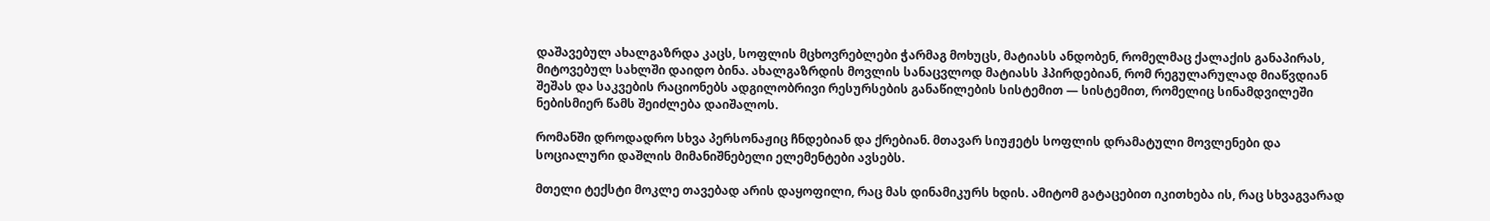დაშავებულ ახალგაზრდა კაცს, სოფლის მცხოვრებლები ჭარმაგ მოხუცს, მატიასს ანდობენ, რომელმაც ქალაქის განაპირას, მიტოვებულ სახლში დაიდო ბინა. ახალგაზრდის მოვლის სანაცვლოდ მატიასს ჰპირდებიან, რომ რეგულარულად მიაწვდიან შეშას და საკვების რაციონებს ადგილობრივი რესურსების განაწილების სისტემით — სისტემით, რომელიც სინამდვილეში ნებისმიერ წამს შეიძლება დაიშალოს.

რომანში დროდადრო სხვა პერსონაჟიც ჩნდებიან და ქრებიან. მთავარ სიუჟეტს სოფლის დრამატული მოვლენები და სოციალური დაშლის მიმანიშნებელი ელემენტები ავსებს.

მთელი ტექსტი მოკლე თავებად არის დაყოფილი, რაც მას დინამიკურს ხდის. ამიტომ გატაცებით იკითხება ის, რაც სხვაგვარად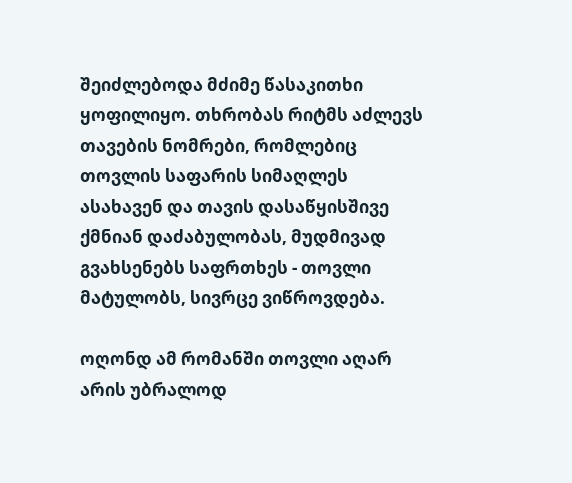შეიძლებოდა მძიმე წასაკითხი ყოფილიყო. თხრობას რიტმს აძლევს თავების ნომრები, რომლებიც თოვლის საფარის სიმაღლეს ასახავენ და თავის დასაწყისშივე ქმნიან დაძაბულობას, მუდმივად გვახსენებს საფრთხეს - თოვლი მატულობს, სივრცე ვიწროვდება.

ოღონდ ამ რომანში თოვლი აღარ არის უბრალოდ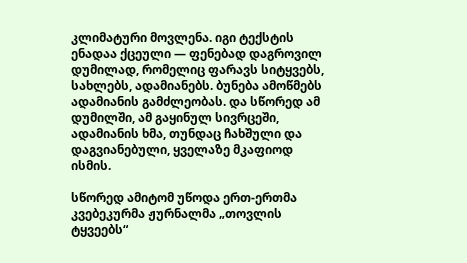კლიმატური მოვლენა. იგი ტექსტის ენადაა ქცეული — ფენებად დაგროვილ დუმილად, რომელიც ფარავს სიტყვებს, სახლებს, ადამიანებს. ბუნება ამოწმებს ადამიანის გამძლეობას. და სწორედ ამ დუმილში, ამ გაყინულ სივრცეში, ადამიანის ხმა, თუნდაც ჩახშული და დაგვიანებული, ყველაზე მკაფიოდ ისმის.

სწორედ ამიტომ უწოდა ერთ-ერთმა კვებეკურმა ჟურნალმა „თოვლის ტყვეებს“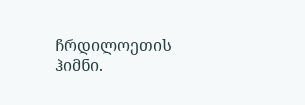ჩრდილოეთის ჰიმნი.